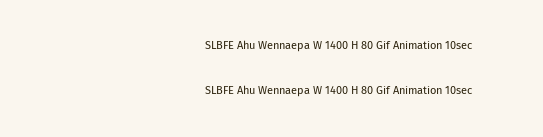SLBFE Ahu Wennaepa W 1400 H 80 Gif Animation 10sec

SLBFE Ahu Wennaepa W 1400 H 80 Gif Animation 10sec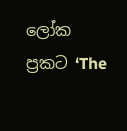ලෝක ප්‍රකට ‘The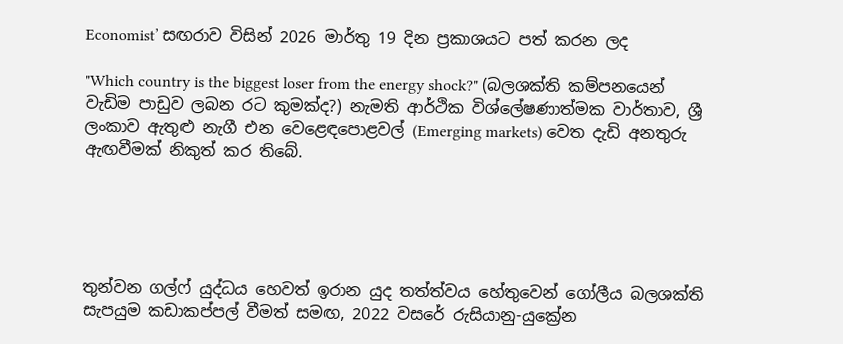Economist’ සඟරාව විසින් 2026 මාර්තු 19 දින ප්‍රකාශයට පත් කරන ලද

"Which country is the biggest loser from the energy shock?" (බලශක්ති කම්පනයෙන් වැඩිම පාඩුව ලබන රට කුමක්ද?) නැමති ආර්ථික විශ්ලේෂණාත්මක වාර්තාව, ශ්‍රී ලංකාව ඇතුළු නැගී එන වෙළෙඳපොළවල් (Emerging markets) වෙත දැඩි අනතුරු ඇඟවීමක් නිකුත් කර තිබේ.





තුන්වන ගල්ෆ් යුද්ධය හෙවත් ඉරාන යුද තත්ත්වය හේතුවෙන් ගෝලීය බලශක්ති සැපයුම කඩාකප්පල් වීමත් සමඟ, 2022 වසරේ රුසියානු-යුක්‍රේන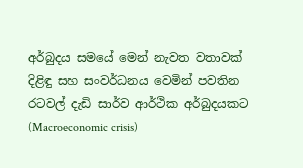අර්බුදය සමයේ මෙන් නැවත වතාවක් දිළිඳු සහ සංවර්ධනය වෙමින් පවතින රටවල් දැඩි සාර්ව ආර්ථික අර්බුදයකට (Macroeconomic crisis)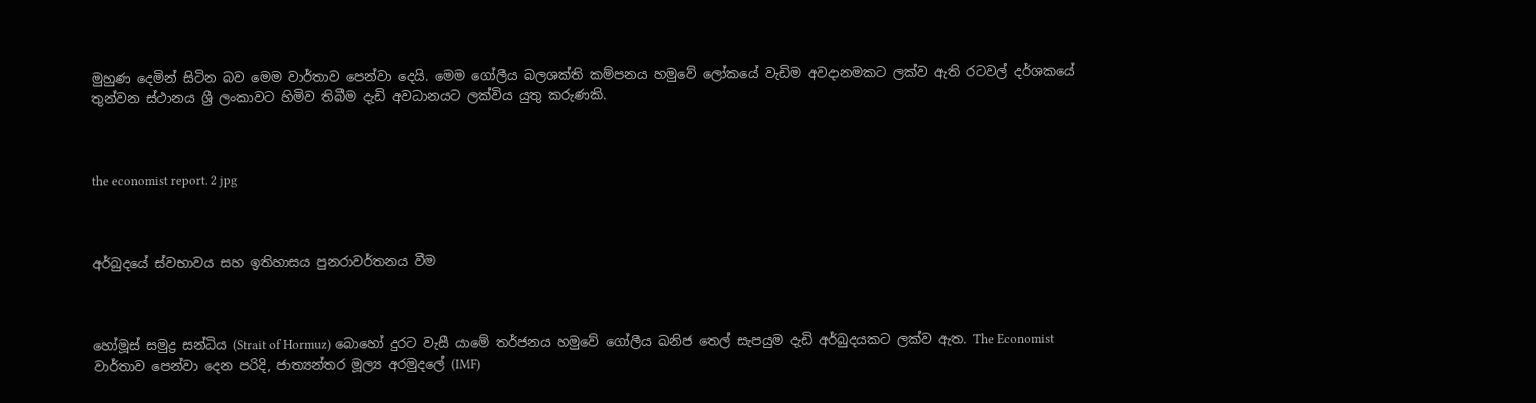මුහුණ දෙමින් සිටින බව මෙම වාර්තාව පෙන්වා දෙයි. මෙම ගෝලීය බලශක්ති කම්පනය හමුවේ ලෝකයේ වැඩිම අවදානමකට ලක්ව ඇති රටවල් දර්ශකයේ තුන්වන ස්ථානය ශ්‍රී ලංකාවට හිමිව තිබීම දැඩි අවධානයට ලක්විය යුතු කරුණකි.



the economist report. 2 jpg



අර්බුදයේ ස්වභාවය සහ ඉතිහාසය පුනරාවර්තනය වීම



හෝමූස් සමුද්‍ර සන්ධිය (Strait of Hormuz) බොහෝ දුරට වැසී යාමේ තර්ජනය හමුවේ ගෝලීය ඛනිජ තෙල් සැපයුම දැඩි අර්බුදයකට ලක්ව ඇත. The Economist වාර්තාව පෙන්වා දෙන පරිදි, ජාත්‍යන්තර මූල්‍ය අරමුදලේ (IMF)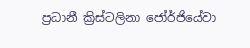ප්‍රධානී ක්‍රිස්ටලිනා ජෝර්ජියේවා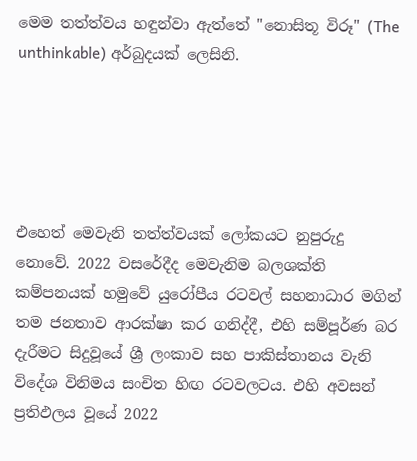මෙම තත්ත්වය හඳුන්වා ඇත්තේ "නොසිතූ විරූ" (The unthinkable) අර්බුදයක් ලෙසිනි.





එහෙත් මෙවැනි තත්ත්වයක් ලෝකයට නුපුරුදු නොවේ. 2022 වසරේදීද මෙවැනිම බලශක්ති කම්පනයක් හමුවේ යුරෝපීය රටවල් සහනාධාර මගින් තම ජනතාව ආරක්ෂා කර ගනිද්දී, එහි සම්පූර්ණ බර දැරීමට සිදුවූයේ ශ්‍රී ලංකාව සහ පාකිස්තානය වැනි විදේශ විනිමය සංචිත හිඟ රටවලටය. එහි අවසන් ප්‍රතිඵලය වූයේ 2022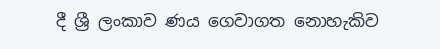දී ශ්‍රී ලංකාව ණය ගෙවාගත නොහැකිව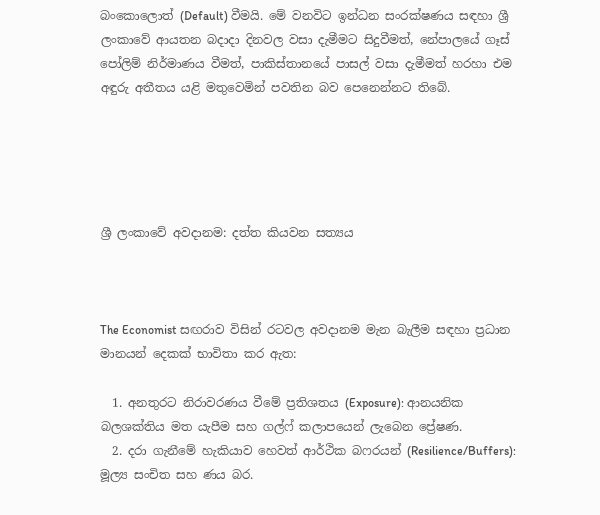බංකොලොත් (Default) වීමයි. මේ වනවිට ඉන්ධන සංරක්ෂණය සඳහා ශ්‍රී ලංකාවේ ආයතන බදාදා දිනවල වසා දැමීමට සිදුවීමත්, නේපාලයේ ගෑස් පෝලිම් නිර්මාණය වීමත්, පාකිස්තානයේ පාසල් වසා දැමීමත් හරහා එම අඳුරු අතීතය යළි මතුවෙමින් පවතින බව පෙනෙන්නට තිබේ.





ශ්‍රී ලංකාවේ අවදානම: දත්ත කියවන සත්‍යය



The Economist සඟරාව විසින් රටවල අවදානම මැන බැලීම සඳහා ප්‍රධාන මානයන් දෙකක් භාවිතා කර ඇත:

  1. අනතුරට නිරාවරණය වීමේ ප්‍රතිශතය (Exposure): ආනයනික බලශක්තිය මත යැපීම සහ ගල්ෆ් කලාපයෙන් ලැබෙන ප්‍රේෂණ.
  2. දරා ගැනීමේ හැකියාව හෙවත් ආර්ථික බෆරයන් (Resilience/Buffers): මූල්‍ය සංචිත සහ ණය බර.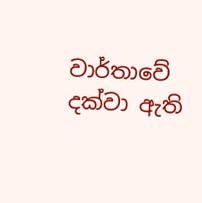වාර්තාවේ දක්වා ඇති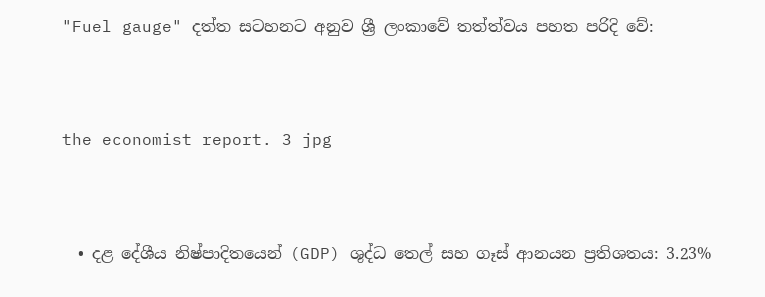"Fuel gauge" දත්ත සටහනට අනුව ශ්‍රී ලංකාවේ තත්ත්වය පහත පරිදි වේ:



the economist report. 3 jpg



  • දළ දේශීය නිෂ්පාදිතයෙන් (GDP) ශුද්ධ තෙල් සහ ගෑස් ආනයන ප්‍රතිශතය: 3.23%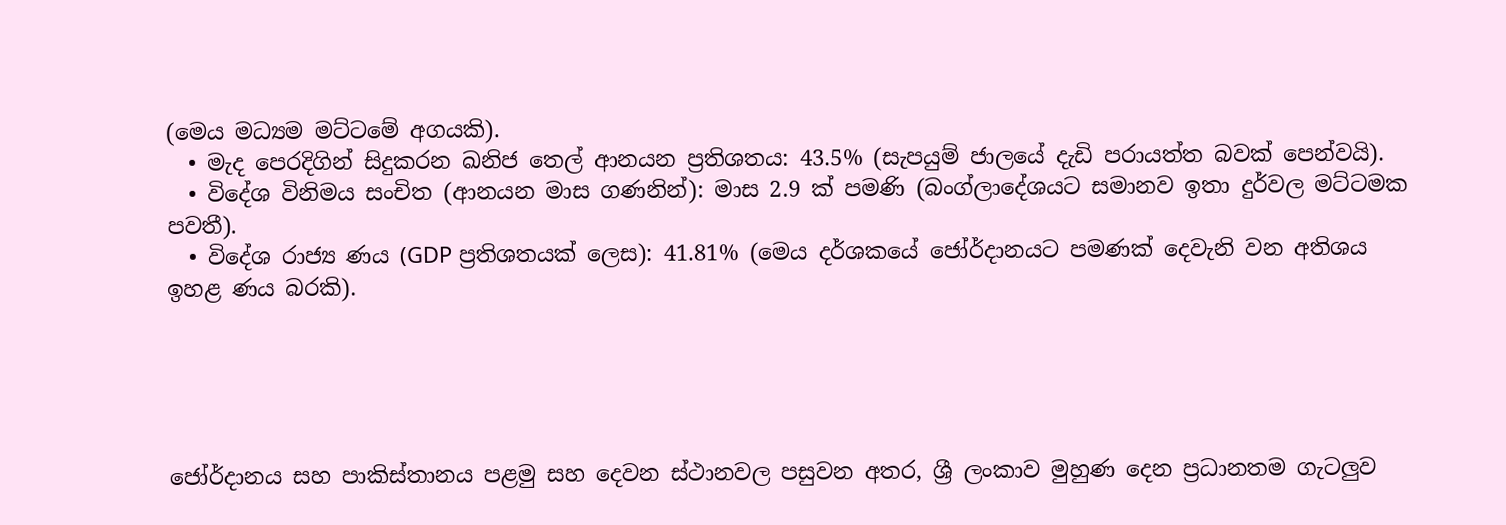(මෙය මධ්‍යම මට්ටමේ අගයකි).
  • මැද පෙරදිගින් සිදුකරන ඛනිජ තෙල් ආනයන ප්‍රතිශතය: 43.5% (සැපයුම් ජාලයේ දැඩි පරායත්ත බවක් පෙන්වයි).
  • විදේශ විනිමය සංචිත (ආනයන මාස ගණනින්): මාස 2.9 ක් පමණි (බංග්ලාදේශයට සමානව ඉතා දුර්වල මට්ටමක පවතී).
  • විදේශ රාජ්‍ය ණය (GDP ප්‍රතිශතයක් ලෙස): 41.81% (මෙය දර්ශකයේ ජෝර්දානයට පමණක් දෙවැනි වන අතිශය ඉහළ ණය බරකි).





ජෝර්දානය සහ පාකිස්තානය පළමු සහ දෙවන ස්ථානවල පසුවන අතර, ශ්‍රී ලංකාව මුහුණ දෙන ප්‍රධානතම ගැටලුව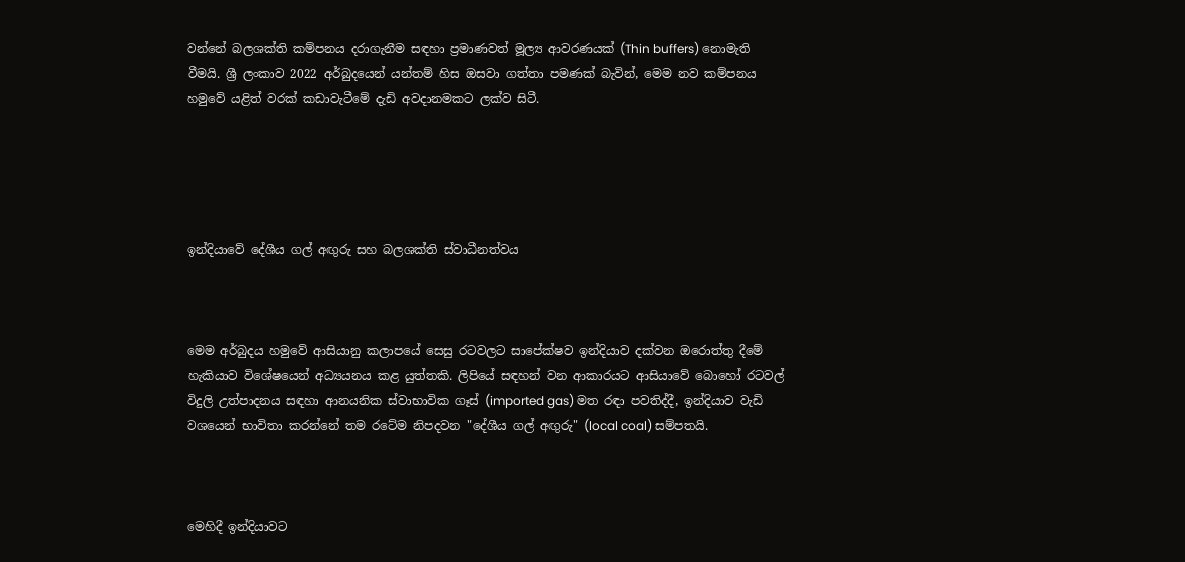වන්නේ බලශක්ති කම්පනය දරාගැනීම සඳහා ප්‍රමාණවත් මූල්‍ය ආවරණයක් (Thin buffers) නොමැති වීමයි. ශ්‍රී ලංකාව 2022 අර්බුදයෙන් යන්තම් හිස ඔසවා ගත්තා පමණක් බැවින්, මෙම නව කම්පනය හමුවේ යළිත් වරක් කඩාවැටීමේ දැඩි අවදානමකට ලක්ව සිටී.





ඉන්දියාවේ දේශීය ගල් අඟුරු සහ බලශක්ති ස්වාධීනත්වය



මෙම අර්බුදය හමුවේ ආසියානු කලාපයේ සෙසු රටවලට සාපේක්ෂව ඉන්දියාව දක්වන ඔරොත්තු දීමේ හැකියාව විශේෂයෙන් අධ්‍යයනය කළ යුත්තකි. ලිපියේ සඳහන් වන ආකාරයට ආසියාවේ බොහෝ රටවල් විදුලි උත්පාදනය සඳහා ආනයනික ස්වාභාවික ගෑස් (imported gas) මත රඳා පවතිද්දී, ඉන්දියාව වැඩි වශයෙන් භාවිතා කරන්නේ තම රටේම නිපදවන "දේශීය ගල් අඟුරු" (local coal) සම්පතයි.



මෙහිදී ඉන්දියාවට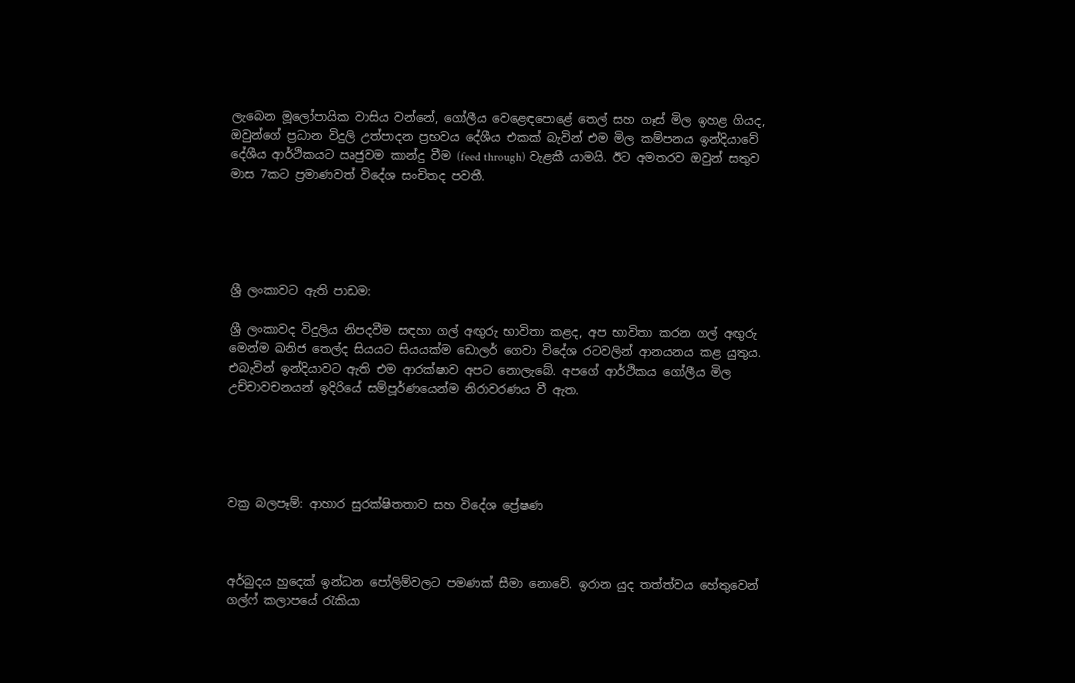ලැබෙන මූලෝපායික වාසිය වන්නේ, ගෝලීය වෙළෙඳපොළේ තෙල් සහ ගෑස් මිල ඉහළ ගියද, ඔවුන්ගේ ප්‍රධාන විදුලි උත්පාදන ප්‍රභවය දේශීය එකක් බැවින් එම මිල කම්පනය ඉන්දියාවේ දේශීය ආර්ථිකයට ඍජුවම කාන්දු වීම (feed through) වැළකී යාමයි. ඊට අමතරව ඔවුන් සතුව මාස 7කට ප්‍රමාණවත් විදේශ සංචිතද පවතී.





ශ්‍රී ලංකාවට ඇති පාඩම:

ශ්‍රී ලංකාවද විදුලිය නිපදවීම සඳහා ගල් අඟුරු භාවිතා කළද, අප භාවිතා කරන ගල් අඟුරු මෙන්ම ඛනිජ තෙල්ද සියයට සියයක්ම ඩොලර් ගෙවා විදේශ රටවලින් ආනයනය කළ යුතුය. එබැවින් ඉන්දියාවට ඇති එම ආරක්ෂාව අපට නොලැබේ. අපගේ ආර්ථිකය ගෝලීය මිල උච්චාවචනයන් ඉදිරියේ සම්පූර්ණයෙන්ම නිරාවරණය වී ඇත.





වක්‍ර බලපෑම්: ආහාර සුරක්ෂිතතාව සහ විදේශ ප්‍රේෂණ



අර්බුදය හුදෙක් ඉන්ධන පෝලිම්වලට පමණක් සීමා නොවේ. ඉරාන යුද තත්ත්වය හේතුවෙන් ගල්ෆ් කලාපයේ රැකියා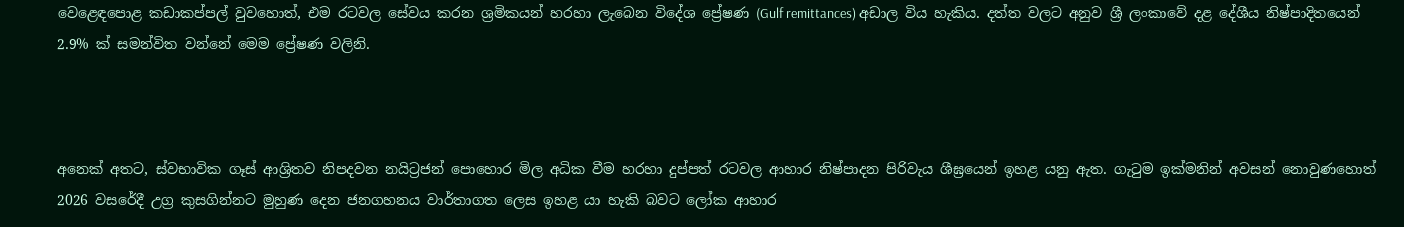වෙළෙඳපොළ කඩාකප්පල් වුවහොත්, එම රටවල සේවය කරන ශ්‍රමිකයන් හරහා ලැබෙන විදේශ ප්‍රේෂණ (Gulf remittances) අඩාල විය හැකිය. දත්ත වලට අනුව ශ්‍රී ලංකාවේ දළ දේශීය නිෂ්පාදිතයෙන් 2.9% ක් සමන්විත වන්නේ මෙම ප්‍රේෂණ වලිනි.



අනෙක් අතට, ස්වභාවික ගෑස් ආශ්‍රිතව නිපදවන නයිට්‍රජන් පොහොර මිල අධික වීම හරහා දුප්පත් රටවල ආහාර නිෂ්පාදන පිරිවැය ශීඝ්‍රයෙන් ඉහළ යනු ඇත. ගැටුම ඉක්මනින් අවසන් නොවුණහොත් 2026 වසරේදී උග්‍ර කුසගින්නට මුහුණ දෙන ජනගහනය වාර්තාගත ලෙස ඉහළ යා හැකි බවට ලෝක ආහාර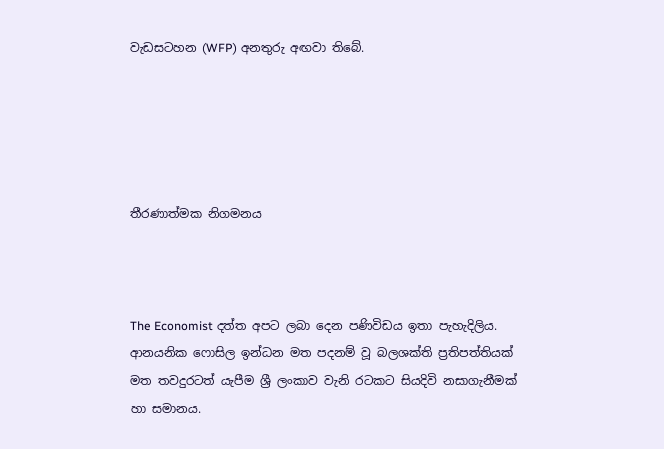වැඩසටහන (WFP) අනතුරු අඟවා තිබේ.





තීරණාත්මක නිගමනය



The Economist දත්ත අපට ලබා දෙන පණිවිඩය ඉතා පැහැදිලිය. ආනයනික ෆොසිල ඉන්ධන මත පදනම් වූ බලශක්ති ප්‍රතිපත්තියක් මත තවදුරටත් යැපීම ශ්‍රී ලංකාව වැනි රටකට සියදිවි නසාගැනීමක් හා සමානය.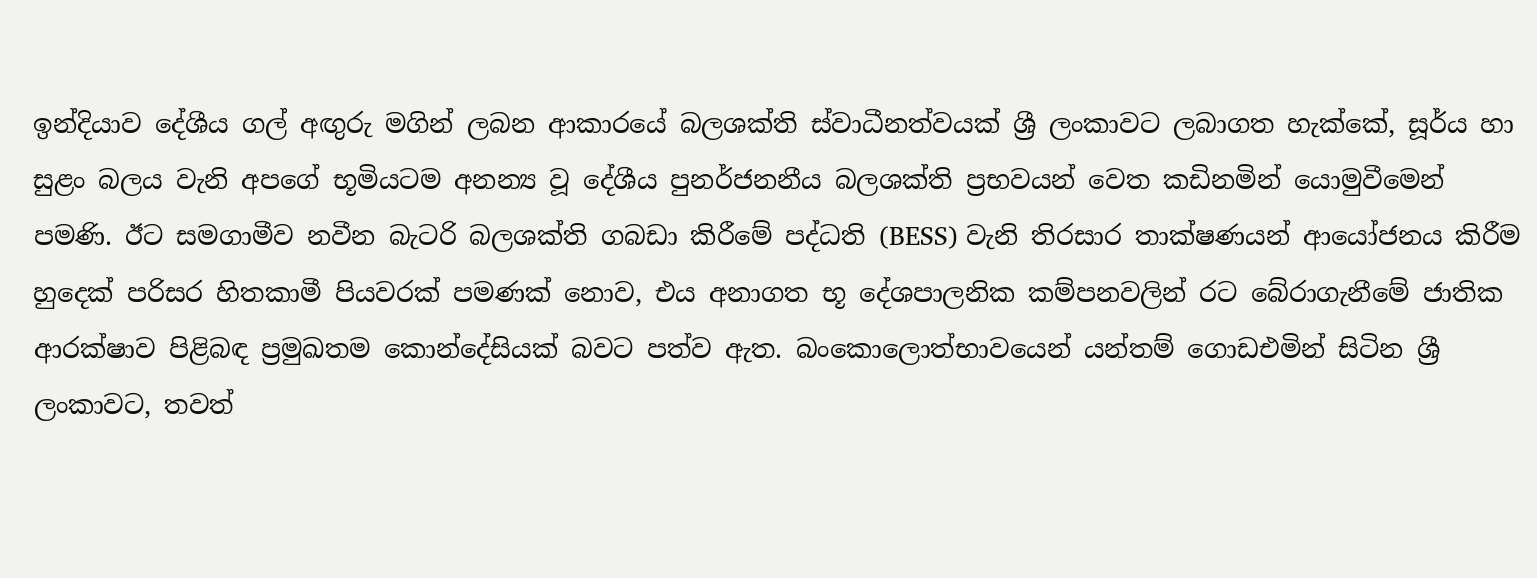ඉන්දියාව දේශීය ගල් අඟුරු මගින් ලබන ආකාරයේ බලශක්ති ස්වාධීනත්වයක් ශ්‍රී ලංකාවට ලබාගත හැක්කේ, සූර්ය හා සුළං බලය වැනි අපගේ භූමියටම අනන්‍ය වූ දේශීය පුනර්ජනනීය බලශක්ති ප්‍රභවයන් වෙත කඩිනමින් යොමුවීමෙන් පමණි. ඊට සමගාමීව නවීන බැටරි බලශක්ති ගබඩා කිරීමේ පද්ධති (BESS) වැනි තිරසාර තාක්ෂණයන් ආයෝජනය කිරීම හුදෙක් පරිසර හිතකාමී පියවරක් පමණක් නොව, එය අනාගත භූ දේශපාලනික කම්පනවලින් රට බේරාගැනීමේ ජාතික ආරක්ෂාව පිළිබඳ ප්‍රමුඛතම කොන්දේසියක් බවට පත්ව ඇත. බංකොලොත්භාවයෙන් යන්තම් ගොඩඑමින් සිටින ශ්‍රී ලංකාවට, තවත්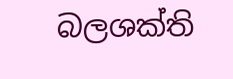බලශක්ති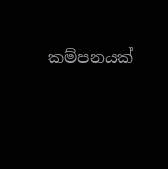කම්පනයක්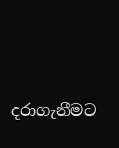දරාගැනීමට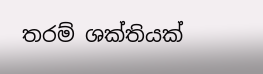තරම් ශක්තියක්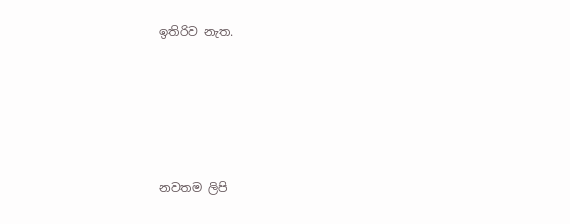ඉතිරිව නැත.







නවතම ලිපි